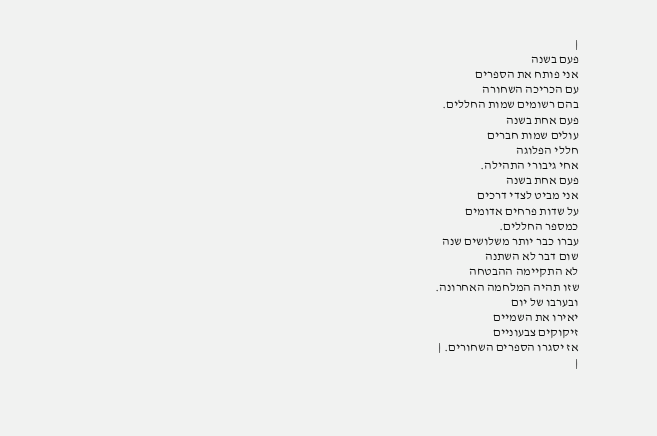|
פעם בשנה
אני פותח את הספרים
עם הכריכה השחורה
בהם רשומים שמות החללים.
פעם אחת בשנה
עולים שמות חברים
חללי הפלוגה
אחי גיבורי התהילה.
פעם אחת בשנה
אני מביט לצדי דרכים
על שדות פרחים אדומים
כמספר החללים.
עברו כבר יותר משלושים שנה
שום דבר לא השתנה
לא התקיימה ההבטחה
שזו תהיה המלחמה האחרונה.
ובערבו של יום
יאירו את השמיים
זיקוקים צבעוניים
אז יסגרו הספרים השחורים. |
|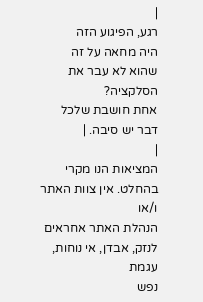|
רגע, הפיגוע הזה
היה מחאה על זה
שהוא לא עבר את
הסלקציה?
אחת חושבת שלכל
דבר יש סיבה. |
|
המציאות הנו מקרי בהחלט. אין צוות האתר ו/או
הנהלת האתר אחראים לנזק, אבדן, אי נוחות, עגמת
נפש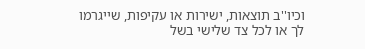וכיו''ב תוצאות, ישירות או עקיפות, שייגרמו
לך או לכל צד שלישי בשל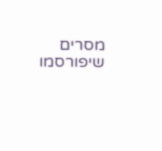מסרים שיפורסמו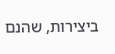ביצירות, שהנם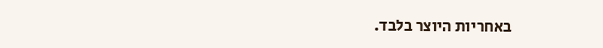באחריות היוצר בלבד.